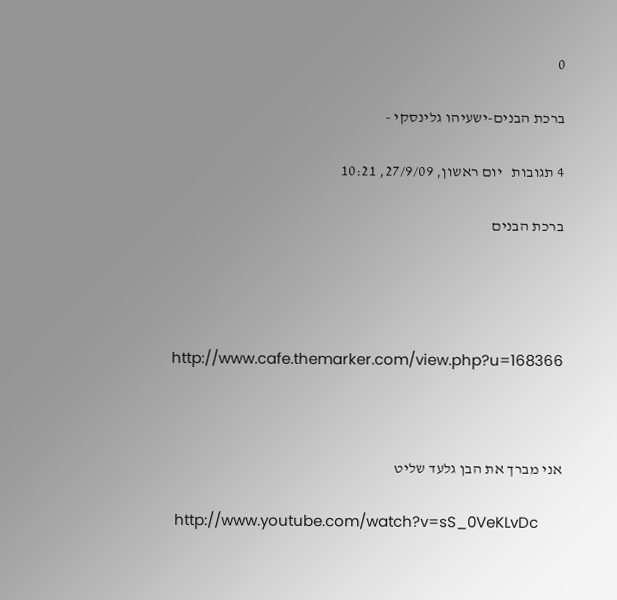0

ברכת הבנים-ישעיהו גלינסקי -

4 תגובות   יום ראשון, 27/9/09, 10:21

ברכת הבנים




http://www.cafe.themarker.com/view.php?u=168366



אני מברך את הבן גלעד שליט

 http://www.youtube.com/watch?v=sS_0VeKLvDc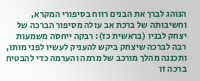הנוהג לברך את הבנים רווח בסיפורי המקרא, וחשיבותה של ברכת אב עולה מסיפור הברכה של יצחק לבניו (בראשית כז): רבקה ייחסה משמעות רבה לברכה שיצחק ביקש להעניק לעשיו לפני מותו, ותכננה מהלך מורכב של מרמה והערמה כדי להבטיח ברכה זו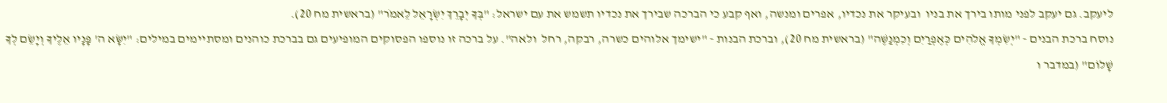ליעקב. גם יעקב לפני מותו בירך את בניו  ובעיקר את נכדיו, אפרים ומנשה, ואף קבע כי הברכה שבירך את נכדיו תשמש את עם ישראל: "בְּךָ יְבָרֵךְ יִשְׂרָאֵל לֵאמֹר" (בראשית מח 20).
נוסח ברכת הבנים - "יְשִׂמְךָ אֱלֹהִים כְּאֶפְרַיִם וְכִמְנַשֶּׁה" (בראשית מח 20), וברכת הבנות - "ישימך אלוהים כשרה, רבקה, רחל  ולאה". על ברכה זו נוספו הפסוקים המופיעים גם בברכת כוהנים ומסתיימים במילים: "יִשָּׂא ה' פָּנָיו אֵלֶיךָ וְיָשֵׂם לְךָ שָׁלוֹם" (במדבר ו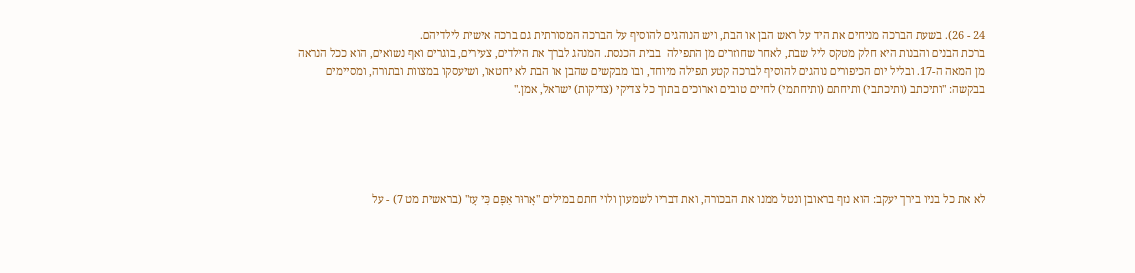24 - 26). בשעת הברכה מניחים את היד על ראש הבן או הבת, ויש הנוהגים להוסיף על הברכה המסורתית גם ברכה אישית לילדיהם.
ברכת הבנים והבנות היא חלק מטקס ליל שבת, לאחר שחוזרים מן התפילה  בבית הכנסת. המנהג לברך את הילדים, צעירים, בוגרים ואף נשואים, הוא ככל הנראה מן המאה ה-17. ובליל יום הכיפורים נוהגים להוסיף לברכה קטע תפילה מיוחד, ובו מבקשים שהבן או הבת לא יחטאו, ושיעסקו במצוות ובתורה, ומסיימים בבקשה: "ותיכתב (ותיכתבי) ותיחתם (ותיחתמי) לחיים טובים וארוכים בתוך כל צדיקי (צדיקות) ישראל, אמן."





לא את כל בניו בירך יעקב: הוא נזף בראובן ונטל ממנו את הבכורה, ואת דבריו לשמעון ולוי חתם במילים "אָרוּר אַפָּם כִּי עָז" (בראשית מט 7) - על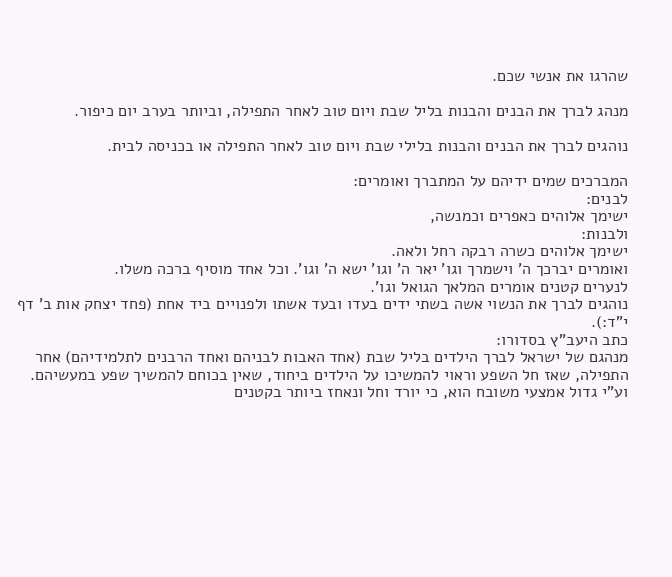שהרגו את אנשי שכם.

מנהג לברך את הבנים והבנות בליל שבת ויום טוב לאחר התפילה, וביותר בערב יום כיפור.

נוהגים לברך את הבנים והבנות בלילי שבת ויום טוב לאחר התפילה או בכניסה לבית.

המברכים שמים ידיהם על המתברך ואומרים:
לבנים:
ישימך אלוהים כאפרים וכמנשה,
ולבנות:
ישימך אלוהים כשרה רבקה רחל ולאה.
ואומרים יברכך ה' וישמרך וגו' יאר ה' וגו' ישא ה' וגו'. וכל אחד מוסיף ברכה משלו.
לנערים קטנים אומרים המלאך הגואל וגו'.
נוהגים לברך את הנשוי אשה בשתי ידים בעדו ובעד אשתו ולפנויים ביד אחת (פחד יצחק אות ב' דף י"ד:).
כתב היעב"ץ בסדורו:
מנהגם של ישראל לברך הילדים בליל שבת (אחד האבות לבניהם ואחד הרבנים לתלמידיהם) אחר התפילה, שאז חל השפע וראוי להמשיכו על הילדים ביחוד, שאין בכוחם להמשיך שפע במעשיהם. וע"י גדול אמצעי משובח הוא, כי יורד וחל ונאחז ביותר בקטנים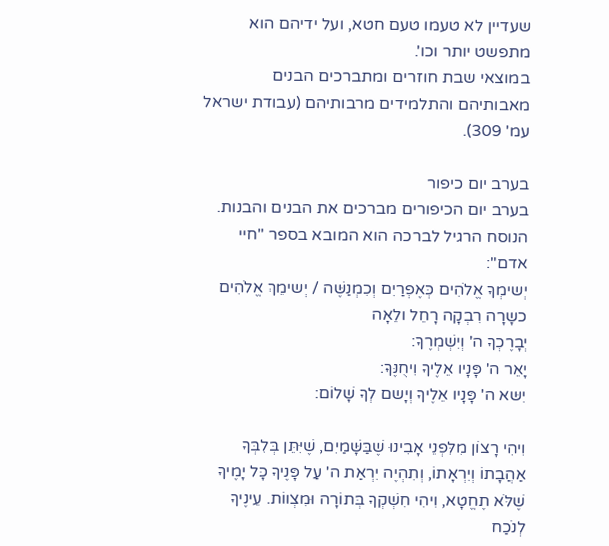שעדיין לא טעמו טעם חטא, ועל ידיהם הוא מתפשט יותר וכו'.
במוצאי שבת חוזרים ומתברכים הבנים מאבותיהם והתלמידים מרבותיהם (עבודת ישראל עמ' 309).

בערב יום כיפור
בערב יום הכיפורים מברכים את הבנים והבנות. הנוסח הרגיל לברכה הוא המובא בספר "חיי אדם":
יְשימְךָ אֱלֹהִים כְּאֶפְרַיִם וְכִמְנַשֶּׁה / יְשימֵךְ אֱלֹהִים כשָרָה רִבְקָה רָחֵל ולֵאָה
יְבָרֶכְךָ ה' וְיִשְׁמְרֶךָ:
יָאֵר ה' פָּנָיו אֵלֶיךָ וִיחֻנֶּךָּ:
יִשּא ה' פָּנָיו אֵלֶיךָ וְיָשם לְךָ שָׁלוֹם:

וִיהִי רָצוֹן מִלִּפְנֵי אָבִינוּ שֶׁבַּשָּׁמַיִם, שֶׁיִּתֵּן בְּלִבְּךָ אַהֲבָתוֹ וְיִרְאָתוֹ, וְתִהְיֶה יִרְאַת ה' עַל פָּנֶיךָ כָּל יָמֶיךָ שֶׁלֹּא תֶחֱטָא, וִיהִי חִשְׁקְךָ בְּתוֹרָה וּמִצְווֹת. עֵינֶיךָ לְנֹכַח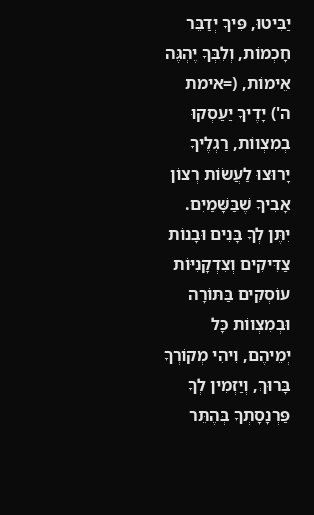יַבִּיטוּ, פִּיךָ יְדַבֵּר חָכְמוֹת, וְלִבְּךָ יֶהְגֶּה אֵימוֹת, (=אימת ה') יָדֶיךָ יַעַסְקוּ בְמִצְווֹת, רַגְלֶיךָ יָרוּצוּ לַעֲשֹוֹת רְצוֹן אָבִיךָ שֶׁבַּשָּׁמַיִם. יִתֶּן לְךָ בָּנִים וּבָנוֹת צַדִּיקִים וְצִדְקָנִיּוֹת עוֹסְקִים בַּתּוֹרָה וּבְמִצְווֹת כָּל יְמֵיהֶם, וִיהִי מְקוֹרְךָ בָּרוּךְ, וְיַזְמִין לְךָ פַּרְנָסָתְךָ בְּהֶתֵּר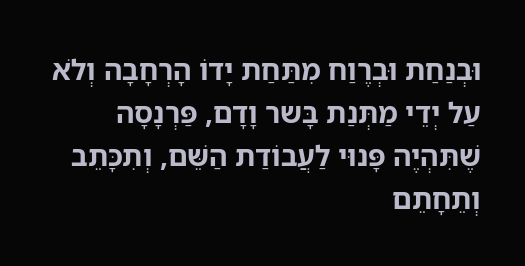וּבְנַחַת וּבְרֶוַח מִתַּחַת יָדוֹ הָרְחָבָה וְלֹא עַל יְדֵי מַתְּנַת בָּשר וָדָם, פַּרְנָסָה שֶׁתִּהְיֶה פָּנוּי לַעֲבוֹדַת הַשֵּׁם, וְתִכָּתֵב וְתֵחָתֵם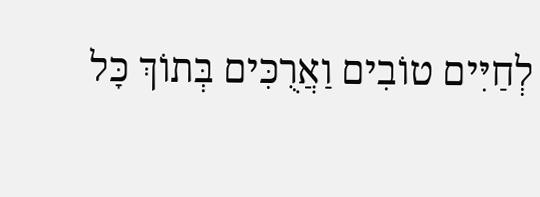לְחַיִּים טוֹבִים וַאֲרֻכִּים בְּתוֹךְ כָּל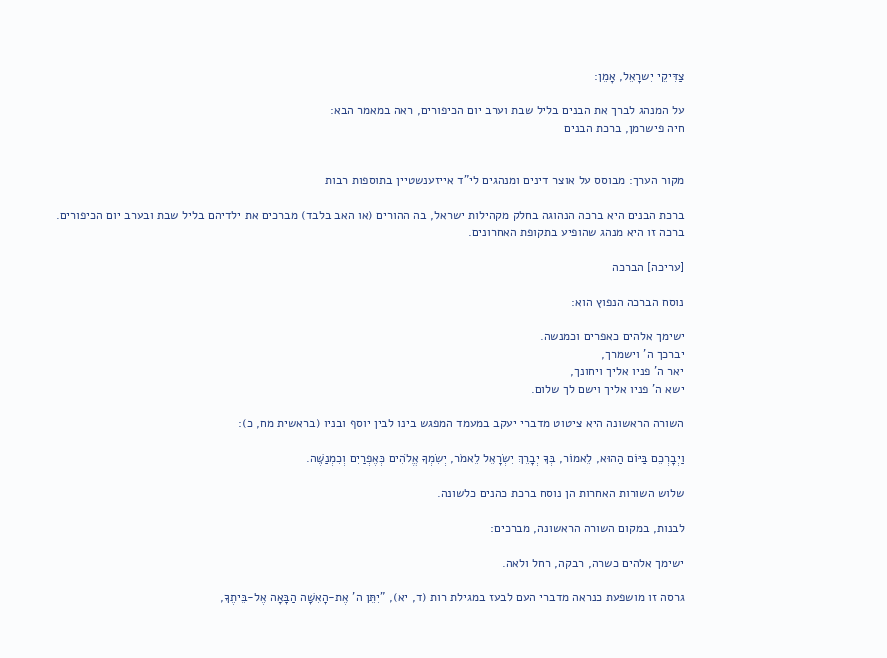צַדִּיקֵי יִשרָאֵל, אָמֵן:

על המנהג לברך את הבנים בליל שבת וערב יום הכיפורים, ראה במאמר הבא:
חיה פישרמן, ברכת הבנים


מקור הערך: מבוסס על אוצר דינים ומנהגים לי"ד אייזענשטיין בתוספות רבות

ברכת הבנים היא ברכה הנהוגה בחלק מקהילות ישראל, בה ההורים (או האב בלבד) מברכים את ילדיהם בליל שבת ובערב יום הכיפורים.
ברכה זו היא מנהג שהופיע בתקופת האחרונים.

[עריכה] הברכה

נוסח הברכה הנפוץ הוא:

ישימך אלהים כאפרים וכמנשה.
יברכך ה' וישמרך,
יאר ה' פניו אליך ויחונך,
ישא ה' פניו אליך וישם לך שלום.

השורה הראשונה היא ציטוט מדברי יעקב במעמד המפגש בינו לבין יוסף ובניו (בראשית מח, כ):

וַיְבָרְכֵם בַּיּוֹם הַהוּא, לֵאמוֹר, בְּךָ יְבָרֵךְ יִשְׂרָאֵל לֵאמֹר, יְשִׂמְךָ אֱלֹהִים כְּאֶפְרַיִם וְכִמְנַשֶּׁה.

שלוש השורות האחרות הן נוסח ברכת כהנים כלשונה.

לבנות, במקום השורה הראשונה, מברכים:

ישימך אלהים כשרה, רבקה, רחל ולאה.

גרסה זו מושפעת כנראה מדברי העם לבעז במגילת רות (ד, יא), "יִתֵּן ה' אֶת-הָאִשָּׁה הַבָּאָה אֶל-בֵּיתֶךָ,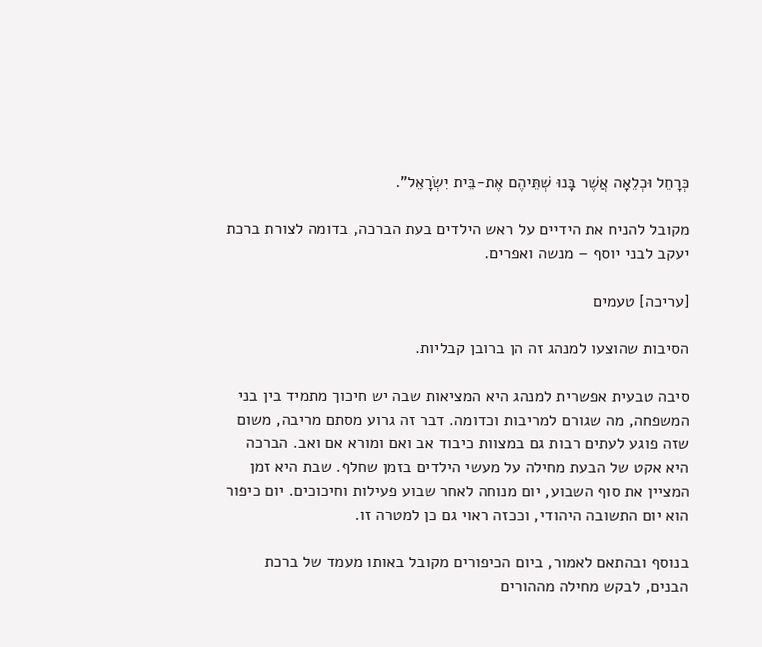כְּרָחֵל וּכְלֵאָה אֲשֶׁר בָּנוּ שְׁתֵּיהֶם אֶת-בֵּית יִשְׂרָאֵל".

מקובל להניח את הידיים על ראש הילדים בעת הברכה, בדומה לצורת ברכת יעקב לבני יוסף – מנשה ואפרים.

[עריכה] טעמים

הסיבות שהוצעו למנהג זה הן ברובן קבליות.

סיבה טבעית אפשרית למנהג היא המציאות שבה יש חיכוך מתמיד בין בני המשפחה, מה שגורם למריבות וכדומה. דבר זה גרוע מסתם מריבה, משום שזה פוגע לעתים רבות גם במצוות כיבוד אב ואם ומורא אם ואב. הברכה היא אקט של הבעת מחילה על מעשי הילדים בזמן שחלף. שבת היא זמן המציין את סוף השבוע, יום מנוחה לאחר שבוע פעילות וחיכוכים. יום כיפור הוא יום התשובה היהודי, וככזה ראוי גם כן למטרה זו.

בנוסף ובהתאם לאמור, ביום הכיפורים מקובל באותו מעמד של ברכת הבנים, לבקש מחילה מההורים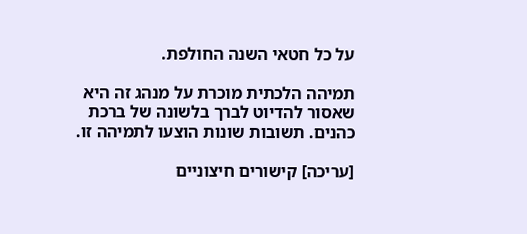על כל חטאי השנה החולפת.

תמיהה הלכתית מוכרת על מנהג זה היא שאסור להדיוט לברך בלשונה של ברכת כהנים. תשובות שונות הוצעו לתמיהה זו.

[עריכה] קישורים חיצוניים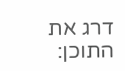דרג את התוכן: